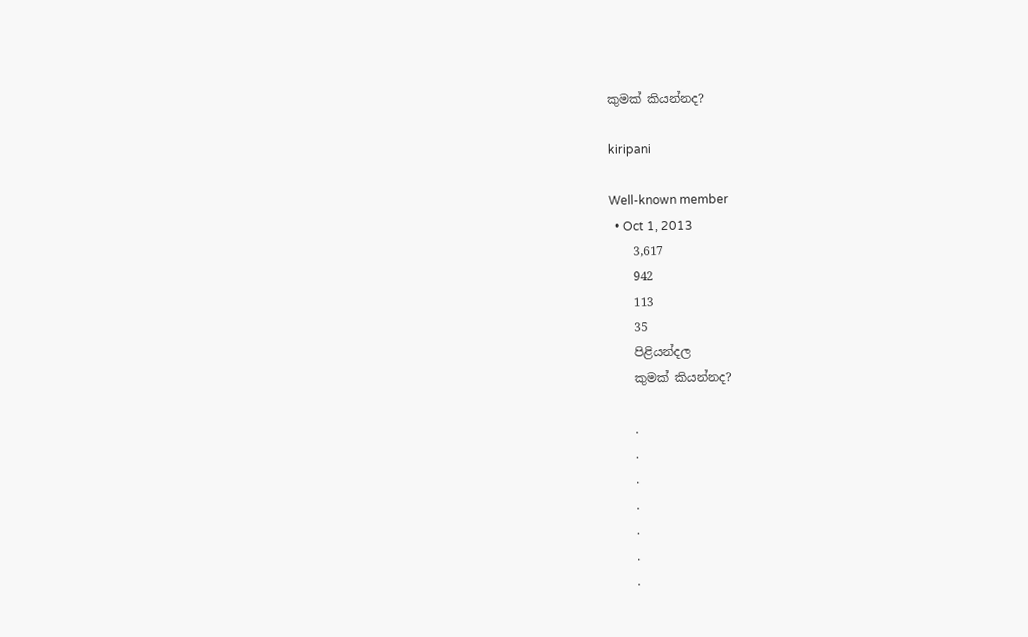කුමක් කියන්නද?

kiripani

Well-known member
  • Oct 1, 2013
    3,617
    942
    113
    35
    පිළියන්දල
    කුමක් කියන්නද?

    .
    .
    .
    .
    .
    .
    .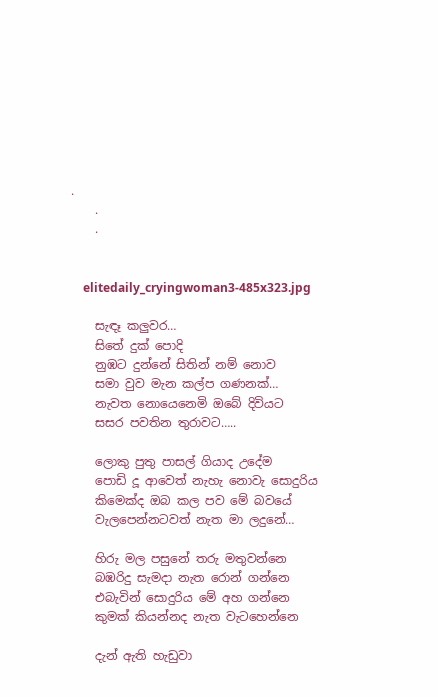.
    .
    .


    elitedaily_cryingwoman3-485x323.jpg

    සැඳෑ කලුවර…
    සිතේ දුක් පොදි
    නුඹට දුන්නේ සිතින් නම් නොව
    සමා වුව මැන කල්ප ගණනක්…
    නැවත නොයෙනෙමි ඔබේ දිවියට
    සසර පවතින තුරාවට…..

    ලොකු පුතු පාසල් ගියාද උදේම
    පොඩි දූ ආවෙත් නැහැ නොවැ සොදුරිය
    කිමෙක්ද ඔබ කල පව මේ බවයේ
    වැලපෙන්නටවත් නැත මා ලදුනේ…

    හිරු මල පසුනේ තරු මතුවන්නෙ
    බඹරිදු සැමදා නැත රොන් ගන්නෙ
    එබැවින් සොදුරිය මේ අහ ගන්නෙ
    කුමක් කියන්නද නැත වැටහෙන්නෙ

    දැන් ඇති හැඩුවා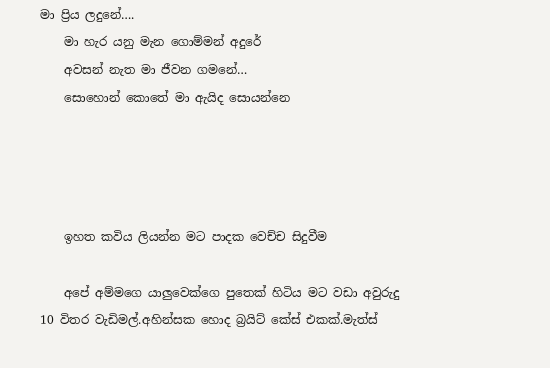මා ප්‍රිය ලදුනේ….
    මා හැර යනු මැන ගොම්මන් අදුරේ
    අවසන් නැත මා ජීවන ගමනේ…
    සොහොන් කොතේ මා ඇයිද සොයන්නෙ




    ඉහත කවිය ලියන්න මට පාදක වෙච්ච සිදුවීම

    අපේ අම්මගෙ යාලුවෙක්ගෙ පුතෙක් හිටිය මට වඩා අවුරුදු 10 විතර වැඩිමල්.අහින්සක හොද බ්‍රයිට් කේස් එකක්.මැත්ස්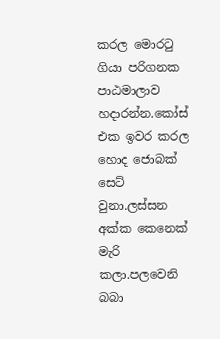කරල මොරටු ගියා පරිගනක පාඨමාලාව හදාරන්න.කෝස් එක ඉවර කරල හොද ජොබක් සෙට් වුනා.ලස්සන අක්ක කෙනෙක් මැරි කලා.පලවෙනි බබා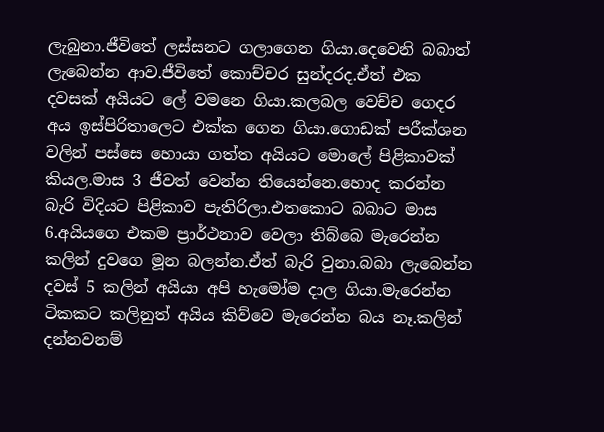ලැබුනා.ජීවිතේ ලස්සනට ගලාගෙන ගියා.දෙවෙනි බබාත් ලැබෙන්න ආව.ජීවිතේ කොච්චර සුන්දරද.ඒත් එක දවසක් අයියට ලේ වමනෙ ගියා.කලබල වෙච්ච ගෙදර අය ඉස්පිරිතාලෙට එක්ක ගෙන ගියා.ගොඩක් පරීක්ශන වලින් පස්සෙ හොයා ගත්ත අයියට මොලේ පිළිකාවක් කියල.මාස 3 ජීවත් වෙන්න තියෙන්නෙ.හොද කරන්න බැරි විදියට පිළිකාව පැතිරිලා.එතකොට බබාට මාස 6.අයියගෙ එකම ප්‍රාර්ථනාව වෙලා තිබ්බෙ මැරෙන්න කලින් දුවගෙ මූන බලන්න.ඒත් බැරි වුනා.බබා ලැබෙන්න දවස් 5 කලින් අයියා අපි හැමෝම දාල ගියා.මැරෙන්න ටිකකට කලිනුත් අයිය කිව්වෙ මැරෙන්න බය නෑ.කලින් දන්නවනම්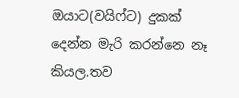ඔයාට(වයිෆ්ට) දුකක් දෙන්න මැරි කරන්නෙ නෑ කියල.තව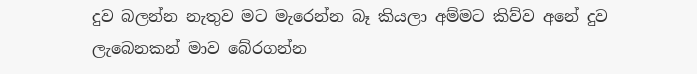දුව බලන්න නැතුව මට මැරෙන්න බෑ කියලා අම්මට කිව්ව අනේ දුව ලැබෙනකන් මාව බේරගන්න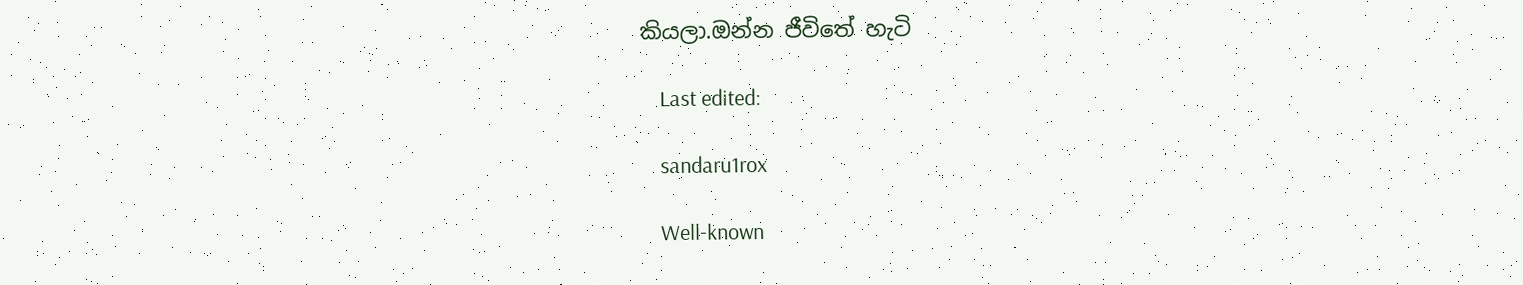කියලා.ඔන්න ජීවිතේ හැටි

    Last edited:

    sandaru1rox

    Well-known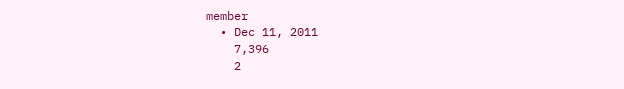member
  • Dec 11, 2011
    7,396
    2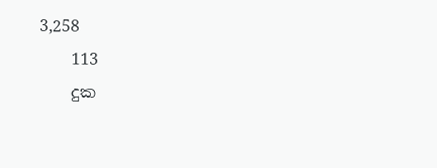3,258
    113
    දුක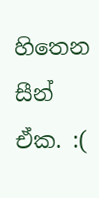හිතෙන සීන් ඒක. :(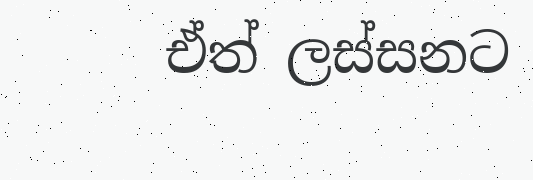ඒත් ලස්සනට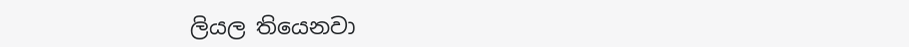ලියල තියෙනවා